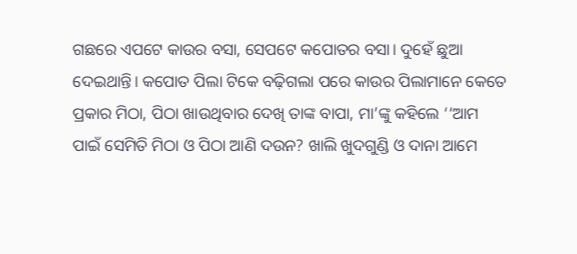ଗଛରେ ଏପଟେ କାଉର ବସା, ସେପଟେ କପୋତର ବସା। ଦୁହେଁ ଛୁଆ ଦେଇଥାନ୍ତି। କପୋତ ପିଲା ଟିକେ ବଢ଼ିଗଲା ପରେ କାଉର ପିଲାମାନେ କେତେ ପ୍ରକାର ମିଠା, ପିଠା ଖାଉଥିବାର ଦେଖି ତାଙ୍କ ବାପା, ମା’ଙ୍କୁ କହିଲେ ‘‘ଆମ ପାଇଁ ସେମିତି ମିଠା ଓ ପିଠା ଆଣି ଦଉନ? ଖାଲି ଖୁଦଗୁଣ୍ଡି ଓ ଦାନା ଆମେ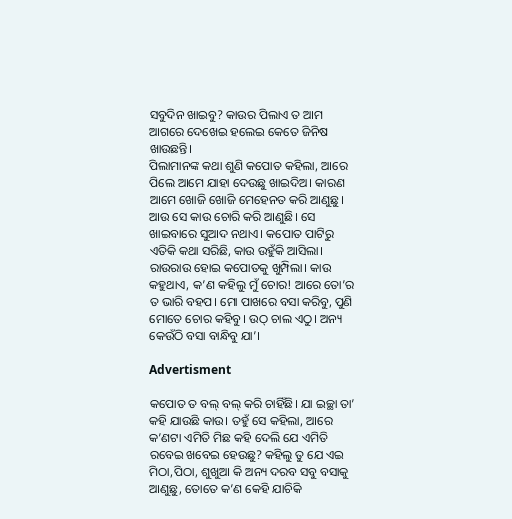ସବୁଦିନ ଖାଇବୁ? କାଉର ପିଲାଏ ତ ଆମ ଆଗରେ ଦେଖେଇ ହଲେଇ କେତେ ଜିନିଷ ଖାଉଛନ୍ତି।
ପିଲାମାନଙ୍କ କଥା ଶୁଣି କପୋତ କହିଲା, ଆରେ ପିଲେ ଆମେ ଯାହା ଦେଉଛୁ ଖାଇଦିଅ। କାରଣ ଆମେ ଖୋଜି ଖୋଜି ମେହେନତ କରି ଆଣୁଛୁ। ଆଉ ସେ କାଉ ଚୋରି କରି ଆଣୁଛି। ସେ ଖାଇବାରେ ସୁଆଦ ନଥାଏ। କପୋତ ପାଟିରୁ ଏତିକି କଥା ସରିଛି, କାଉ ଉହୁଁକି ଆସିଲା। ରାଉରାଉ ହୋଇ କପୋତକୁ ଖୁମ୍ପିଲା। କାଉ କହୁଥାଏ, କ’ଣ କହିଲୁ ମୁଁ ଚୋର! ଆରେ ତୋ’ର ତ ଭାରି ବହପ। ମୋ ପାଖରେ ବସା କରିବୁ, ପୁଣି ମୋତେ ଚୋର କହିବୁ। ଉଠ୍ ଚାଲ ଏଠୁ। ଅନ୍ୟ କେଉଁଠି ବସା ବାନ୍ଧିବୁ ଯା’।

Advertisment

କପୋତ ତ ବଲ୍ ବଲ୍ କରି ଚାହିଁଛି। ଯା ଇଚ୍ଛା ତା’ କହି ଯାଉଛି କାଉ। ତହୁଁ ସେ କହିଲା, ଆରେ କ’ଣଟା ଏମିତି ମିଛ କହି ଦେଲି ଯେ ଏମିତି ରବେଇ ଖବେଇ ହେଉଛୁ? କହିଲୁ ତୁ ଯେ ଏଇ ମିଠା,ପିଠା, ଶୁଖୁଆ କି ଅନ୍ୟ ଦରବ ସବୁ ବସାକୁ ଆଣୁଛୁ, ତୋତେ କ’ଣ କେହି ଯାଚିକି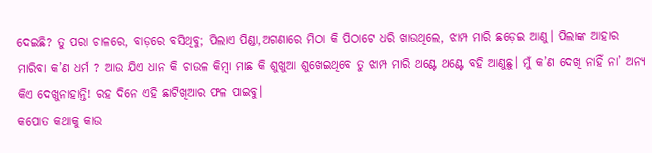ଦେଇଛି? ତୁ ପରା ଚାଳରେ, ବାଡ଼ରେ ବସିଥିବୁ; ପିଲାଏ ପିଣ୍ଡା,ଅଗଣାରେ ମିଠା କି ପିଠାଟେ ଧରି ଖାଉଥିଲେ, ଝାମ୍ପ ମାରି ଛଡ଼େଇ ଆଣୁ। ପିଲାଙ୍କ ଆହାର ମାରିବା କ’ଣ ଧର୍ମ ? ଆଉ ଯିଏ ଧାନ କି ଚାଉଳ କିମ୍ବା ମାଛ କି ଶୁଖୁଆ ଶୁଖେଇଥିବେ ତୁ ଝାମ୍ପ ମାରି ଥଣ୍ଟେ ଥଣ୍ଟେ ବହି ଆଣୁଛୁ। ମୁଁ କ’ଣ ଦେଖି ନାହିଁ ନା’ ଅନ୍ୟ କିଏ ଦେଖୁନାହାନ୍ତି! ରହ ଦିନେ ଏହି ଛାଟିଖିଆର ଫଳ ପାଇବୁ।
କପୋତ କଥାକୁ କାଉ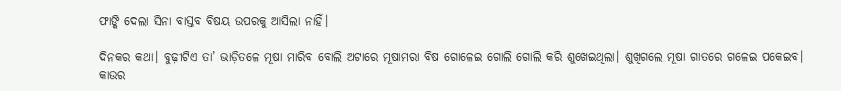ଫାଙ୍କି ଦେଲା ସିନା ବାସ୍ତବ ବିଷୟ ଉପରକୁ ଆସିଲା ନାହିଁ।

ଦିନକର କଥା। ବୁଢ଼ୀଟିଏ ତା’ ଭାଡ଼ିତଳେ ମୂଷା ମାରିବ ବୋଲି ଅଟାରେ ମୂଷାମରା ବିଷ ଗୋଳେଇ ଗୋଲି ଗୋଲି କରି ଶୁଖେଇଥିଲା। ଶୁଖିଗଲେ ମୂଷା ଗାତରେ ଗଳେଇ ପକେଇବ। କାଉର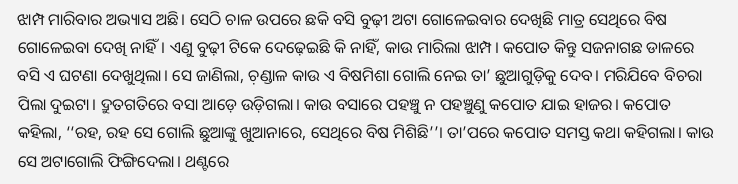ଝାମ୍ପ ମାରିବାର ଅଭ୍ୟାସ ଅଛି। ସେଠି ଚାଳ ଉପରେ ଛକି ବସି ବୁଢ଼ୀ ଅଟା ଗୋଳେଇବାର ଦେଖିଛି ମାତ୍ର ସେଥିରେ ବିଷ ଗୋଳେଇବା ଦେଖି ନାହିଁ। ଏଣୁ ବୁଢ଼ୀ ଟିକେ ଦେଢ଼େଇଛି କି ନାହିଁ, କାଉ ମାରିଲା ଝାମ୍ପ। କପୋତ କିନ୍ତୁ ସଜନାଗଛ ଡାଳରେ ବସି ଏ ଘଟଣା ଦେଖୁଥିଲା। ସେ ଜାଣିଲା, ଚ଼ଣ୍ଡାଳ କାଉ ଏ ବିଷମିଶା ଗୋଲି ନେଇ ତା’ ଛୁଆଗୁଡ଼ିକୁ ଦେବ। ମରିଯିବେ ବିଚରା ପିଲା ଦୁଇଟା। ଦ୍ରୁତଗତିରେ ବସା ଆଡ଼େ ଉଡ଼ିଗଲା। କାଉ ବସାରେ ପହଞ୍ଚୁ ନ ପହଞ୍ଚୁଣୁ କପୋତ ଯାଇ ହାଜର। କପୋତ କହିଲା, ‘‘ରହ, ରହ ସେ ଗୋଲି ଛୁଆଙ୍କୁ ଖୁଆନାରେ, ସେଥିରେ ବିଷ ମିଶିଛି’’। ତା’ପରେ କପୋତ ସମସ୍ତ କଥା କହିଗଲା। କାଉ ସେ ଅଟାଗୋଲି ଫିଙ୍ଗିଦେଲା। ଥଣ୍ଟରେ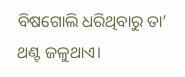ବିଷଗୋଲି ଧରିଥିବାରୁ ତା’ ଥଣ୍ଟ ଜଳୁଥାଏ।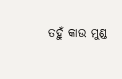ତହୁଁ କାଉ ମୁଣ୍ଡ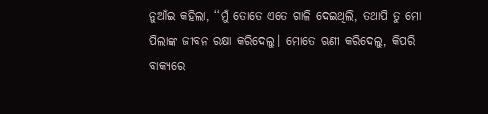ନୁଆଁଇ କହିଲା, ‘‘ମୁଁ ତୋତେ ଏତେ ଗାଳି ଦେଇଥିଲି, ତଥାପି ତୁ ମୋ ପିଲାଙ୍କ ଜୀବନ ରକ୍ଷା କରିଦେଲୁ। ମୋତେ ଋଣୀ କରିଦେଲୁ, କିପରି ବାକ୍ୟରେ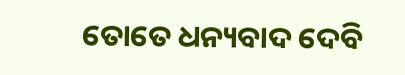ତୋତେ ଧନ୍ୟବାଦ ଦେବି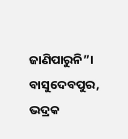ଜାଣିପାରୁନି”।
ବାସୁଦେବପୁର, ଭଦ୍ରକ